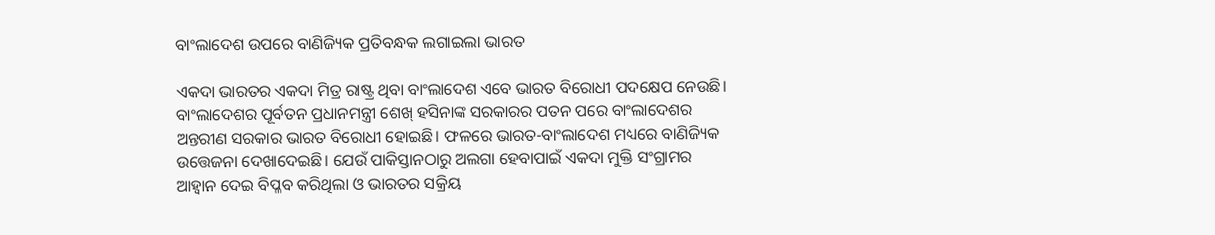ବାଂଲାଦେଶ ଉପରେ ବାଣିଜ୍ୟିକ ପ୍ରତିବନ୍ଧକ ଲଗାଇଲା ଭାରତ

ଏକଦା ଭାରତର ଏକଦା ମିତ୍ର ରାଷ୍ଟ୍ର ଥିବା ବାଂଲାଦେଶ ଏବେ ଭାରତ ବିରୋଧୀ ପଦକ୍ଷେପ ନେଉଛି। ବାଂଲାଦେଶର ପୂର୍ବତନ ପ୍ରଧାନମନ୍ତ୍ରୀ ଶେଖ୍‌ ହସିନାଙ୍କ ସରକାରର ପତନ ପରେ ବାଂଲାଦେଶର ଅନ୍ତରୀଣ ସରକାର ଭାରତ ବିରୋଧୀ ହୋଇଛି। ଫଳରେ ଭାରତ-ବାଂଲାଦେଶ ମଧ୍ୟରେ ବାଣିଜ୍ୟିକ ଉତ୍ତେଜନା ଦେଖାଦେଇଛି। ଯେଉଁ ପାକିସ୍ତାନଠାରୁ ଅଲଗା ହେବାପାଇଁ ଏକଦା ମୁକ୍ତି ସଂଗ୍ରାମର ଆହ୍ବାନ ଦେଇ ବିପ୍ଳବ କରିଥିଲା ଓ ଭାରତର ସକ୍ରିୟ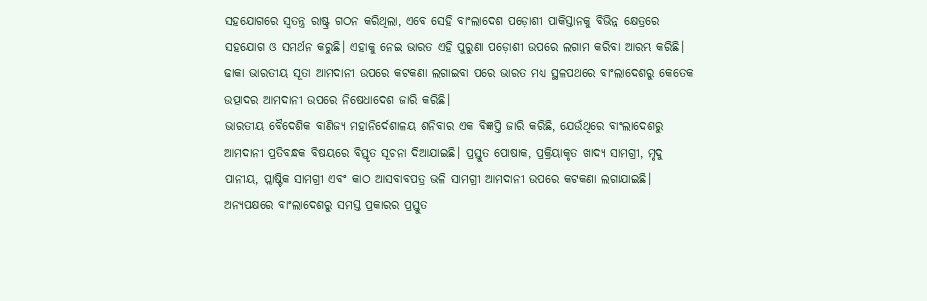ସହଯୋଗରେ ସ୍ବତନ୍ତ୍ର ରାଷ୍ଟ୍ର ଗଠନ କରିଥିଲା, ଏବେ ସେହି ବାଂଲାଦେଶ ପଡ଼ୋଶୀ ପାକିସ୍ତାନକୁ ବିଭିନ୍ନ କ୍ଷେତ୍ରରେ ସହଯୋଗ ଓ ସମର୍ଥନ କରୁଛି। ଏହାକୁ ନେଇ ଭାରତ ଏହି ପୁରୁଣା ପଡ଼ୋଶୀ ଉପରେ ଲଗାମ କରିବା ଆରମ୍ଭ କରିଛି। ଢାକା ଭାରତୀୟ ସୂତା ଆମଦାନୀ ଉପରେ କଟକଣା ଲଗାଇବା ପରେ ଭାରତ ମଧ୍ୟ ସ୍ଥଳପଥରେ ବାଂଲାଦେଶରୁ କେତେକ ଉତ୍ପାଦର ଆମଦାନୀ ଉପରେ ନିଷେଧାଦେଶ ଜାରି କରିଛି।
ଭାରତୀୟ ବୈଦେଶିକ ବାଣିଜ୍ୟ ମହାନିର୍ଦେଶାଳୟ ଶନିବାର ଏକ ବିଜ୍ଞପ୍ତି ଜାରି କରିଛି, ଯେଉଁଥିରେ ବାଂଲାଦେଶରୁ ଆମଦାନୀ ପ୍ରତିବନ୍ଧକ ବିଷୟରେ ବିସ୍ତୃତ ସୂଚନା ଦିଆଯାଇଛି। ପ୍ରସ୍ତୁତ ପୋଷାକ, ପ୍ରକ୍ରିୟାକୃତ ଖାଦ୍ୟ ସାମଗ୍ରୀ, ମୃଦୁ ପାନୀୟ, ପ୍ଲାଷ୍ଟିକ ସାମଗ୍ରୀ ଏବଂ କାଠ ଆସବାବପତ୍ର ଭଳି ସାମଗ୍ରୀ ଆମଦାନୀ ଉପରେ କଟକଣା ଲଗାଯାଇଛି। ଅନ୍ୟପକ୍ଷରେ ବାଂଲାଦେଶରୁ ସମସ୍ତ ପ୍ରକାରର ପ୍ରସ୍ତୁତ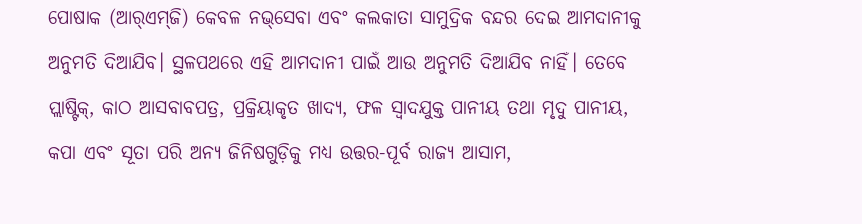ପୋଷାକ (ଆର୍‌ଏମ୍‌ଜି) କେବଳ ନଭ୍‌ସେବା ଏବଂ କଲକାତା ସାମୁଦ୍ରିକ ବନ୍ଦର ଦେଇ ଆମଦାନୀକୁ ଅନୁମତି ଦିଆଯିବ। ସ୍ଥଳପଥରେ ଏହି ଆମଦାନୀ ପାଇଁ ଆଉ ଅନୁମତି ଦିଆଯିବ ନାହିଁ। ତେବେ ପ୍ଲାଷ୍ଟିକ୍, କାଠ ଆସବାବପତ୍ର, ପ୍ରକ୍ରିୟାକୃତ ଖାଦ୍ୟ, ଫଳ ସ୍ବାଦଯୁକ୍ତ ପାନୀୟ ତଥା ମୃଦୁ ପାନୀୟ, କପା ଏବଂ ସୂତା ପରି ଅନ୍ୟ ଜିନିଷଗୁଡ଼ିକୁ ମଧ୍ୟ ଉତ୍ତର-ପୂର୍ବ ରାଜ୍ୟ ଆସାମ,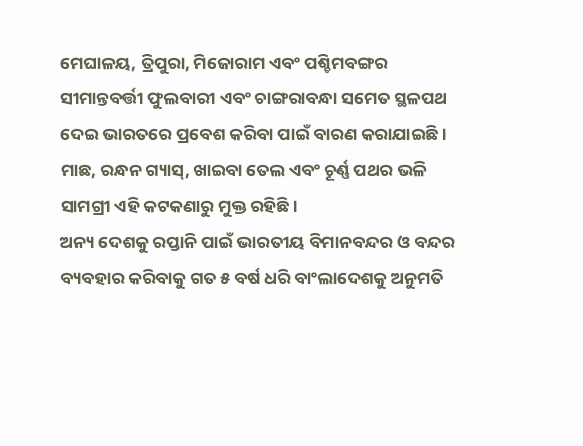ମେଘାଳୟ, ତ୍ରିପୁରା, ମିଜୋରାମ ଏବଂ ପଶ୍ଚିମବଙ୍ଗର ସୀମାନ୍ତବର୍ତ୍ତୀ ଫୁଲବାରୀ ଏବଂ ଚାଙ୍ଗରାବନ୍ଧା ସମେତ ସ୍ଥଳପଥ ଦେଇ ଭାରତରେ ପ୍ରବେଶ କରିବା ପାଇଁ ବାରଣ କରାଯାଇଛି। ମାଛ, ରନ୍ଧନ ଗ୍ୟାସ୍‌, ଖାଇବା ତେଲ ଏବଂ ଚୂର୍ଣ୍ଣ ପଥର ଭଳି ସାମଗ୍ରୀ ଏହି କଟକଣାରୁ ମୁକ୍ତ ରହିଛି।
ଅନ୍ୟ ଦେଶକୁ ରପ୍ତାନି ପାଇଁ ଭାରତୀୟ ବିମାନବନ୍ଦର ଓ ବନ୍ଦର ବ୍ୟବହାର କରିବାକୁ ଗତ ୫ ବର୍ଷ ଧରି ବାଂଲାଦେଶକୁ ଅନୁମତି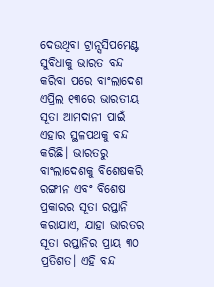ଦେଉଥିବା ଟ୍ରାନ୍ସସିପମେଣ୍ଟ ସୁବିଧାକୁ ଭାରତ ବନ୍ଦ କରିବା ପରେ ବାଂଲାଦେଶ ଏପ୍ରିଲ ୧୩ରେ ଭାରତୀୟ ସୂତା ଆମଦାନୀ ପାଇଁ ଏହାର ସ୍ଥଳପଥକୁ ବନ୍ଦ କରିଛି। ଭାରତରୁ ବାଂଲାଦେଶକୁ ବିଶେଷକରି ରଙ୍ଗୀନ ଏବଂ ବିଶେଷ ପ୍ରକାରର ସୂତା ରପ୍ତାନି କରାଯାଏ, ଯାହା ଭାରତର ସୂତା ରପ୍ତାନିର ପ୍ରାୟ ୩୦ ପ୍ରତିଶତ। ଏହି ବନ୍ଦ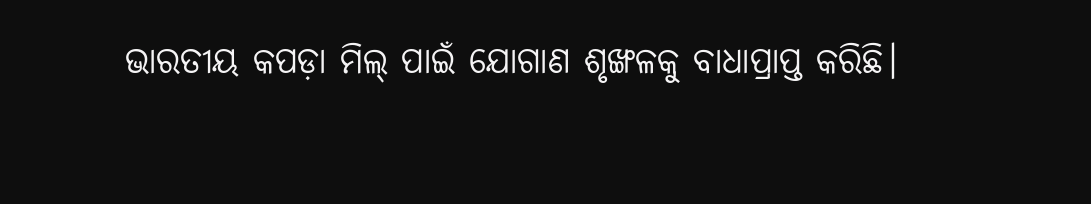ଭାରତୀୟ କପଡ଼ା ମିଲ୍ ପାଇଁ ଯୋଗାଣ ଶୃଙ୍ଖଳକୁ ବାଧାପ୍ରାପ୍ତ କରିଛି।